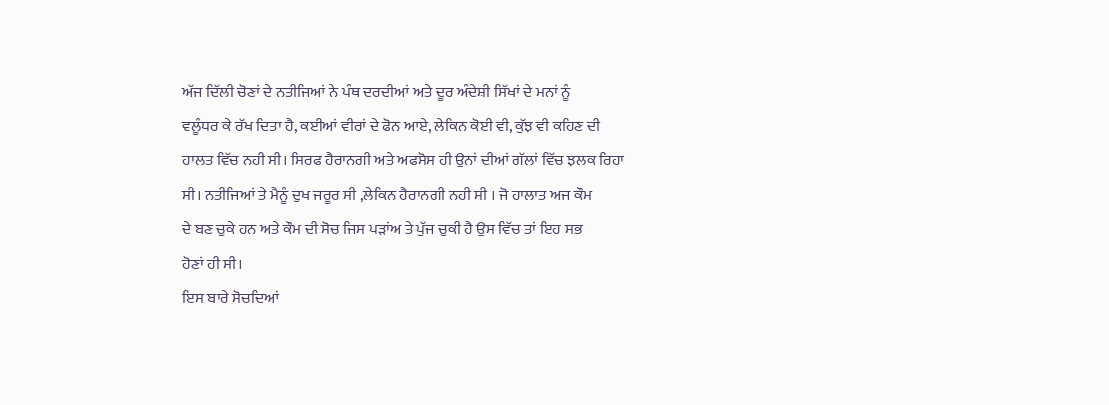ਅੱਜ ਦਿੱਲੀ ਚੋਣਾਂ ਦੇ ਨਤੀਜਿਆਂ ਨੇ ਪੰਥ ਦਰਦੀਆਂ ਅਤੇ ਦੂਰ ਅੰਦੇਸ਼ੀ ਸਿੱਖਾਂ ਦੇ ਮਨਾਂ ਨੂੰ
ਵਲੂੰਧਰ ਕੇ ਰੱਖ ਦਿਤਾ ਹੈ, ਕਈਆਂ ਵੀਰਾਂ ਦੇ ਫੋਨ ਆਏ, ਲੇਕਿਨ ਕੋਈ ਵੀ, ਕੁੱਝ ਵੀ ਕਹਿਣ ਦੀ
ਹਾਲਤ ਵਿੱਚ ਨਹੀ ਸੀ। ਸਿਰਫ ਹੈਰਾਨਗੀ ਅਤੇ ਅਫਸੋਸ ਹੀ ਉਨਾਂ ਦੀਆਂ ਗੱਲਾਂ ਵਿੱਚ ਝਲਕ ਰਿਹਾ
ਸੀ। ਨਤੀਜਿਆਂ ਤੇ ਮੈਨੂੰ ਦੁਖ ਜਰੂਰ ਸੀ ,ਲੇਕਿਨ ਹੈਰਾਨਗੀ ਨਹੀ ਸੀ । ਜੋ ਹਾਲਾਤ ਅਜ ਕੌਮ
ਦੇ ਬਣ ਚੁਕੇ ਹਨ ਅਤੇ ਕੌਮ ਦੀ ਸੋਚ ਜਿਸ ਪੜਾਂਅ ਤੇ ਪੁੱਜ ਚੁਕੀ ਹੈ ਉਸ ਵਿੱਚ ਤਾਂ ਇਹ ਸਭ
ਹੋਣਾਂ ਹੀ ਸੀ।
ਇਸ ਬਾਰੇ ਸੋਚਦਿਆਂ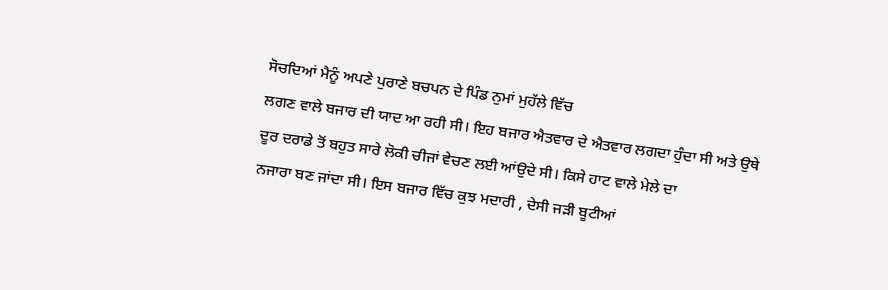ਸੋਚਦਿਆਂ ਮੈਨੂੰ ਅਪਣੇ ਪੁਰਾਣੇ ਬਚਪਨ ਦੇ ਪਿੰਡ ਨੁਮਾਂ ਮੁਹੱਲੇ ਵਿੱਚ
ਲਗਣ ਵਾਲੇ ਬਜਾਰ ਦੀ ਯਾਦ ਆ ਰਹੀ ਸੀ। ਇਹ ਬਜਾਰ ਐਤਵਾਰ ਦੇ ਐਤਵਾਰ ਲਗਦਾ ਹੁੰਦਾ ਸੀ ਅਤੇ ਉਥੇ
ਦੂਰ ਦਰਾਡੇ ਤੋਂ ਬਹੁਤ ਸਾਰੇ ਲੋਕੀ ਚੀਜਾਂ ਵੇਚਣ ਲਈ ਆਂਉਦੇ ਸੀ। ਕਿਸੇ ਹਾਟ ਵਾਲੇ ਮੇਲੇ ਦਾ
ਨਜਾਰਾ ਬਣ ਜਾਂਦਾ ਸੀ। ਇਸ ਬਜਾਰ ਵਿੱਚ ਕੁਝ ਮਦਾਰੀ , ਦੇਸੀ ਜੜੀ ਬੂਟੀਆਂ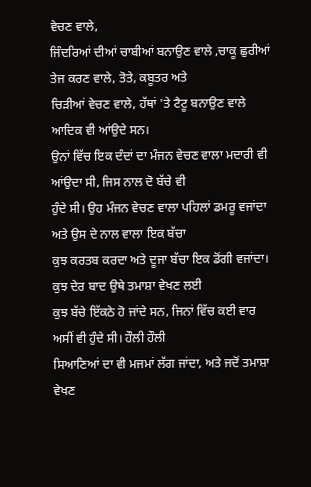ਵੇਚਣ ਵਾਲੇ,
ਜਿੰਦਰਿਆਂ ਦੀਆਂ ਚਾਬੀਆਂ ਬਨਾਉਣ ਵਾਲੇ ,ਚਾਕੂ ਛੁਰੀਆਂ ਤੇਜ ਕਰਣ ਵਾਲੇ, ਤੋਤੇ, ਕਬੂਤਰ ਅਤੇ
ਚਿੜੀਆਂ ਵੇਚਣ ਵਾਲੇ, ਹੱਥਾਂ 'ਤੇ ਟੈਟੂ ਬਨਾਉਣ ਵਾਲੇ ਆਦਿਕ ਵੀ ਆਂਉਦੇ ਸਨ।
ਉਨਾਂ ਵਿੱਚ ਇਕ ਦੰਦਾਂ ਦਾ ਮੰਜਨ ਵੇਚਣ ਵਾਲਾ ਮਦਾਰੀ ਵੀ ਆਂਉਦਾ ਸੀ, ਜਿਸ ਨਾਲ ਦੋ ਬੱਚੇ ਵੀ
ਹੁੰਦੇ ਸੀ। ਉਹ ਮੰਜਨ ਵੇਚਣ ਵਾਲਾ ਪਹਿਲਾਂ ਡਮਰੂ ਵਜਾਂਦਾ ਅਤੇ ਉਸ ਦੇ ਨਾਲ ਵਾਲਾ ਇਕ ਬੱਚਾ
ਕੁਝ ਕਰਤਬ ਕਰਦਾ ਅਤੇ ਦੂਜਾ ਬੱਚਾ ਇਕ ਡੋਂਗੀ ਵਜਾਂਦਾ। ਕੁਝ ਦੇਰ ਬਾਦ ਉਥੇ ਤਮਾਸ਼ਾ ਵੇਖਣ ਲਈ
ਕੁਝ ਬੱਚੇ ਇੱਕਠੇ ਹੋ ਜਾਂਦੇ ਸਨ, ਜਿਨਾਂ ਵਿੱਚ ਕਈ ਵਾਰ ਅਸੀਂ ਵੀ ਹੁੰਦੇ ਸੀ। ਹੌਲੀ ਹੌਲੀ
ਸਿਆਣਿਆਂ ਦਾ ਵੀ ਮਜਮਾਂ ਲੱਗ ਜਾਂਦਾ, ਅਤੇ ਜਦੋਂ ਤਮਾਸ਼ਾ ਵੇਖਣ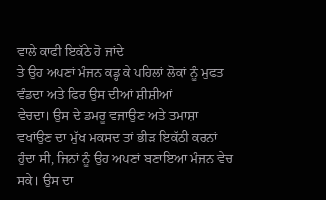ਵਾਲੇ ਕਾਫੀ ਇਕੱਠੇ ਹੋ ਜਾਂਦੇ
ਤੇ ਉਹ ਅਪਣਾਂ ਮੰਜਨ ਕਡ੍ਹ ਕੇ ਪਹਿਲਾਂ ਲੋਕਾਂ ਨੂੰ ਮੁਫਤ ਵੰਡਦਾ ਅਤੇ ਫਿਰ ਉਸ ਦੀਆਂ ਸ਼ੀਸ਼ੀਆਂ
ਵੇਚਦਾ। ਉਸ ਦੇ ਡਮਰੂ ਵਜਾਉਣ ਅਤੇ ਤਮਾਸ਼ਾ ਵਖਾਂਉਣ ਦਾ ਮੁੱਖ ਮਕਸਦ ਤਾਂ ਭੀੜ ਇਕੱਠੀ ਕਰਨਾਂ
ਹੁੰਦਾ ਸੀ, ਜਿਨਾਂ ਨੂੰ ਉਹ ਅਪਣਾਂ ਬਣਾਇਆ ਮੰਜਨ ਵੇਚ ਸਕੇ। ਉਸ ਦਾ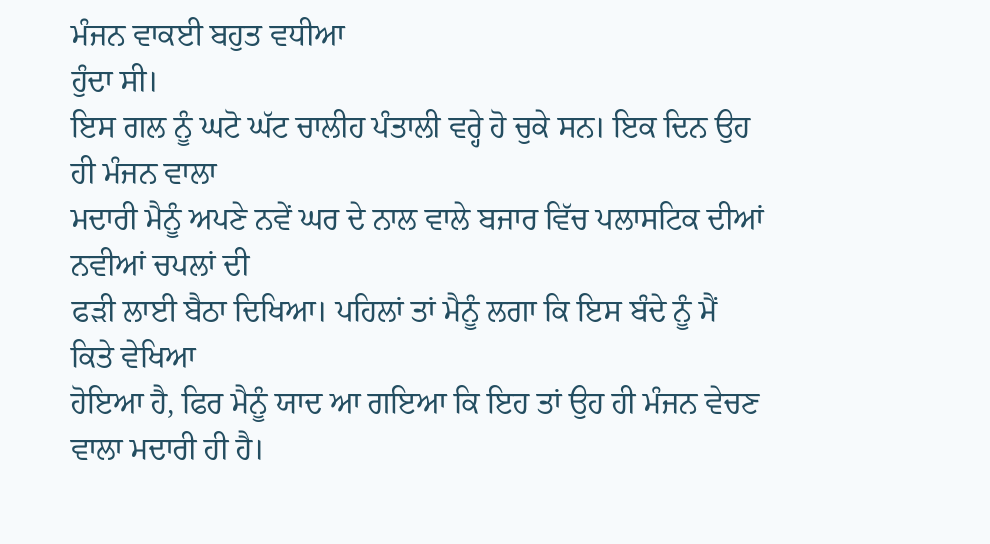ਮੰਜਨ ਵਾਕਈ ਬਹੁਤ ਵਧੀਆ
ਹੁੰਦਾ ਸੀ।
ਇਸ ਗਲ ਨੂੰ ਘਟੋ ਘੱਟ ਚਾਲੀਹ ਪੰਤਾਲੀ ਵਰ੍ਹੇ ਹੋ ਚੁਕੇ ਸਨ। ਇਕ ਦਿਨ ਉਹ ਹੀ ਮੰਜਨ ਵਾਲਾ
ਮਦਾਰੀ ਮੈਨੂੰ ਅਪਣੇ ਨਵੇਂ ਘਰ ਦੇ ਨਾਲ ਵਾਲੇ ਬਜਾਰ ਵਿੱਚ ਪਲਾਸਟਿਕ ਦੀਆਂ ਨਵੀਆਂ ਚਪਲਾਂ ਦੀ
ਫੜੀ ਲਾਈ ਬੈਠਾ ਦਿਖਿਆ। ਪਹਿਲਾਂ ਤਾਂ ਮੈਨੂੰ ਲਗਾ ਕਿ ਇਸ ਬੰਦੇ ਨੂੰ ਮੈਂ ਕਿਤੇ ਵੇਖਿਆ
ਹੋਇਆ ਹੈ, ਫਿਰ ਮੈਨੂੰ ਯਾਦ ਆ ਗਇਆ ਕਿ ਇਹ ਤਾਂ ਉਹ ਹੀ ਮੰਜਨ ਵੇਚਣ ਵਾਲਾ ਮਦਾਰੀ ਹੀ ਹੈ।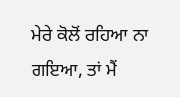ਮੇਰੇ ਕੋਲੋਂ ਰਹਿਆ ਨਾ ਗਇਆ, ਤਾਂ ਮੈਂ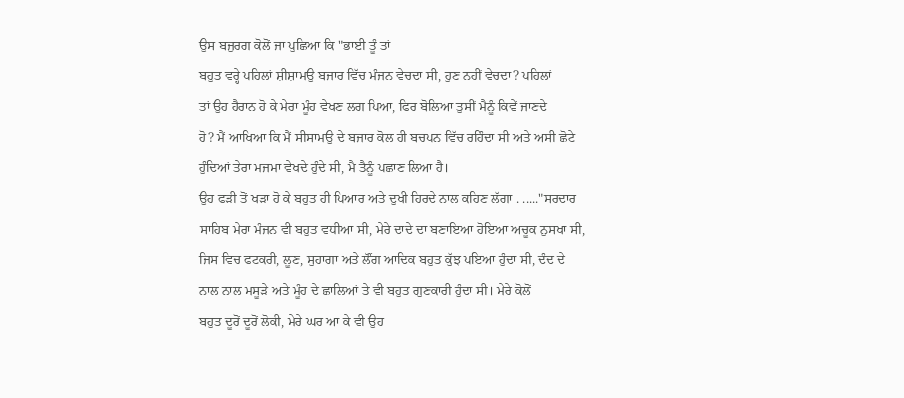ਉਸ ਬਜੁਰਗ ਕੋਲੋਂ ਜਾ ਪੁਛਿਆ ਕਿ "ਭਾਈ ਤੂੰ ਤਾਂ
ਬਹੁਤ ਵਰ੍ਹੇ ਪਹਿਲਾਂ ਸ਼ੀਸ਼ਾਮਉ ਬਜਾਰ ਵਿੱਚ ਮੰਜਨ ਵੇਚਦਾ ਸੀ, ਹੁਣ ਨਹੀਂ ਵੇਚਦਾ? ਪਹਿਲਾਂ
ਤਾਂ ਉਹ ਹੈਰਾਨ ਹੋ ਕੇ ਮੇਰਾ ਮੂੰਹ ਵੇਖਣ ਲਗ ਪਿਆ, ਫਿਰ ਬੋਲਿਆ ਤੁਸੀਂ ਮੈਨੂੰ ਕਿਵੇਂ ਜਾਣਦੇ
ਹੋ? ਮੈਂ ਆਖਿਆ ਕਿ ਮੈਂ ਸੀਸਾਮਉ ਦੇ ਬਜਾਰ ਕੋਲ ਹੀ ਬਚਪਨ ਵਿੱਚ ਰਹਿੰਦਾ ਸੀ ਅਤੇ ਅਸੀ ਛੋਟੇ
ਹੁੰਦਿਆਂ ਤੇਰਾ ਮਜਮਾ ਵੇਖਦੇ ਹੁੰਦੇ ਸੀ, ਮੈ ਤੈਨੂੰ ਪਛਾਣ ਲਿਆ ਹੈ।
ਉਹ ਫੜੀ ਤੋਂ ਖੜਾ ਹੋ ਕੇ ਬਹੁਤ ਹੀ ਪਿਆਰ ਅਤੇ ਦੁਖੀ ਹਿਰਦੇ ਨਾਲ ਕਹਿਣ ਲੱਗਾ . ....."ਸਰਦਾਰ
ਸਾਹਿਬ ਮੇਰਾ ਮੰਜਨ ਵੀ ਬਹੁਤ ਵਧੀਆ ਸੀ, ਮੇਰੇ ਦਾਦੇ ਦਾ ਬਣਾਇਆ ਹੋਇਆ ਅਚੂਕ ਨੁਸਖਾ ਸੀ,
ਜਿਸ ਵਿਚ ਫਟਕਰੀ, ਲੂਣ, ਸੁਹਾਗਾ ਅਤੇ ਲੌਂਗ ਆਦਿਕ ਬਹੁਤ ਕੁੱਝ ਪਇਆ ਹੁੰਦਾ ਸੀ, ਦੰਦ ਦੇ
ਨਾਲ ਨਾਲ ਮਸੂੜੇ ਅਤੇ ਮੂੰਹ ਦੇ ਛਾਲਿਆਂ ਤੇ ਵੀ ਬਹੁਤ ਗੁਣਕਾਰੀ ਹੁੰਦਾ ਸੀ। ਮੇਰੇ ਕੋਲੋਂ
ਬਹੁਤ ਦੂਰੋਂ ਦੂਰੋਂ ਲੋਕੀ, ਮੇਰੇ ਘਰ ਆ ਕੇ ਵੀ ਉਹ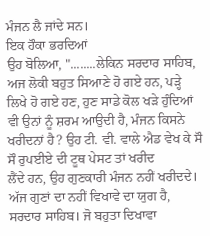ਮੰਜਨ ਲੈ ਜਾਂਦੇ ਸਨ।
ਇਕ ਹੌਕਾ ਭਰਦਿਆਂ
ਉਹ ਬੋਲਿਆ, "........ਲੇਕਿਨ ਸਰਦਾਰ ਸਾਹਿਬ, ਅਜ ਲੋਕੀ ਬਹੁਤ ਸਿਆਣੇ ਹੋ ਗਏ ਹਨ, ਪੜ੍ਹੇ
ਲਿਖੇ ਹੋ ਗਏ ਹਣ, ਹੁਣ ਸਾਡੇ ਕੋਲ ਖੜੇ ਹੁੰਦਿਆਂ ਵੀ ਉਨਾਂ ਨੂੰ ਸ਼ਰਮ ਆਉਦੀ ਹੈ, ਮੰਜਨ ਕਿਸਨੇ
ਖਰੀਦਨਾਂ ਹੈ? ਉਹ ਟੀ. ਵੀ. ਵਾਲੇ ਐਡ ਵੇਖ ਕੇ ਸੌ ਸੌ ਰੁਪਈਏ ਦੀ ਟੂਥ ਪੇਸਟ ਤਾਂ ਖਰੀਦ
ਲੈਂਦੇ ਹਨ, ਉਹ ਗੁਣਕਾਰੀ ਮੰਜਨ ਨਹੀਂ ਖਰੀਦਦੇ। ਅੱਜ ਗੁਣਾਂ ਦਾ ਨਹੀਂ ਵਿਖਾਵੇ ਦਾ ਯੁਗ ਹੈ,
ਸਰਦਾਰ ਸਾਹਿਬ। ਜੋ ਬਹੁਤਾ ਦਿਖਾਵਾ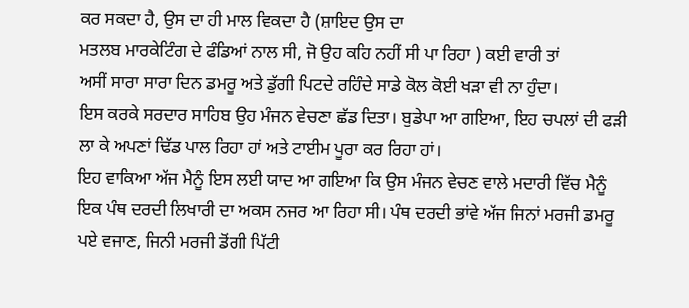ਕਰ ਸਕਦਾ ਹੈ, ਉਸ ਦਾ ਹੀ ਮਾਲ ਵਿਕਦਾ ਹੈ (ਸ਼ਾਇਦ ਉਸ ਦਾ
ਮਤਲਬ ਮਾਰਕੇਟਿੰਗ ਦੇ ਫੰਡਿਆਂ ਨਾਲ ਸੀ, ਜੋ ਉਹ ਕਹਿ ਨਹੀਂ ਸੀ ਪਾ ਰਿਹਾ ) ਕਈ ਵਾਰੀ ਤਾਂ
ਅਸੀਂ ਸਾਰਾ ਸਾਰਾ ਦਿਨ ਡਮਰੂ ਅਤੇ ਡੁੱਗੀ ਪਿਟਦੇ ਰਹਿੰਦੇ ਸਾਡੇ ਕੋਲ ਕੋਈ ਖੜਾ ਵੀ ਨਾ ਹੁੰਦਾ।
ਇਸ ਕਰਕੇ ਸਰਦਾਰ ਸਾਹਿਬ ਉਹ ਮੰਜਨ ਵੇਚਣਾ ਛੱਡ ਦਿਤਾ। ਬੁਡੇਪਾ ਆ ਗਇਆ, ਇਹ ਚਪਲਾਂ ਦੀ ਫੜੀ
ਲਾ ਕੇ ਅਪਣਾਂ ਢਿੱਡ ਪਾਲ ਰਿਹਾ ਹਾਂ ਅਤੇ ਟਾਈਮ ਪੂਰਾ ਕਰ ਰਿਹਾ ਹਾਂ।
ਇਹ ਵਾਕਿਆ ਅੱਜ ਮੈਨੂੰ ਇਸ ਲਈ ਯਾਦ ਆ ਗਇਆ ਕਿ ਉਸ ਮੰਜਨ ਵੇਚਣ ਵਾਲੇ ਮਦਾਰੀ ਵਿੱਚ ਮੈਨੂੰ
ਇਕ ਪੰਥ ਦਰਦੀ ਲਿਖਾਰੀ ਦਾ ਅਕਸ ਨਜਰ ਆ ਰਿਹਾ ਸੀ। ਪੰਥ ਦਰਦੀ ਭਾਂਵੇ ਅੱਜ ਜਿਨਾਂ ਮਰਜੀ ਡਮਰੂ
ਪਏ ਵਜਾਣ, ਜਿਨੀ ਮਰਜੀ ਡੋਂਗੀ ਪਿੱਟੀ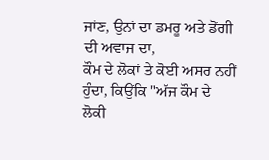ਜਾਂਣ, ਉਨਾਂ ਦਾ ਡਮਰੂ ਅਤੇ ਡੋਂਗੀ ਦੀ ਅਵਾਜ ਦਾ,
ਕੌਮ ਦੇ ਲੋਕਾਂ ਤੇ ਕੋਈ ਅਸਰ ਨਹੀਂ ਹੁੰਦਾ, ਕਿਉਂਕਿ "ਅੱਜ ਕੌਮ ਦੇ ਲੋਕੀ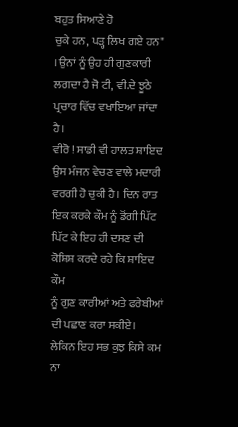ਬਹੁਤ ਸਿਆਣੇ ਹੋ
ਚੁਕੇ ਹਨ, ਪੜ੍ਹ ਲਿਖ ਗਏ ਹਨ" । ਉਨਾਂ ਨੂੰ ਉਹ ਹੀ ਗੁਣਕਾਰੀ ਲਗਦਾ ਹੈ ਜੋ ਟੀ, ਵੀ.ਦੇ ਝੂਠੇ
ਪ੍ਰਚਾਰ ਵਿੱਚ ਵਖਾਇਆ ਜਾਂਦਾ ਹੈ।
ਵੀਰੋ ! ਸਾਡੀ ਵੀ ਹਾਲਤ ਸ਼ਾਇਦ ਉਸ ਮੰਜਨ ਵੇਚਣ ਵਾਲੇ ਮਦਾਰੀ ਵਰਗੀ ਹੋ ਚੁਕੀ ਹੈ। ਦਿਨ ਰਾਤ
ਇਕ ਕਰਕੇ ਕੌਮ ਨੂੰ ਡੋਂਗੀ ਪਿੱਟ ਪਿੱਟ ਕੇ ਇਹ ਹੀ ਦਸਣ ਦੀ ਕੋਸ਼ਿਸ਼ ਕਰਦੇ ਰਹੇ ਕਿ ਸ਼ਾਇਦ ਕੌਮ
ਨੂੰ ਗੁਣ ਕਾਰੀਆਂ ਅਤੇ ਫਰੇਬੀਆਂ ਦੀ ਪਛਾਣ ਕਰਾ ਸਕੀਏ। ਲੇਕਿਨ ਇਹ ਸਭ ਕੁਝ ਕਿਸੇ ਕਮ ਨਾ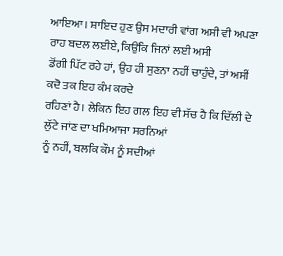ਆਇਆ। ਸ਼ਾਇਦ ਹੁਣ ਉਸ ਮਦਾਰੀ ਵਾਂਗ ਅਸੀ ਵੀ ਅਪਣਾ ਰਾਹ ਬਦਲ ਲਈਏ, ਕਿਉਂਕਿ ਜਿਨਾਂ ਲਈ ਅਸੀ
ਡੋਂਗੀ ਪਿੱਟ ਰਹੇ ਹਾਂ, ਉਹ ਹੀ ਸੁਣਨਾ ਨਹੀਂ ਚਾਹੁੰਦੇ, ਤਾਂ ਅਸੀਂ ਕਦੋ ਤਕ ਇਹ ਕੰਮ ਕਰਦੇ
ਰਹਿਣਾਂ ਹੈ। ਲੇਕਿਨ ਇਹ ਗਲ ਇਹ ਵੀ ਸੱਚ ਹੈ ਕਿ ਦਿੱਲੀ ਦੇ ਲੁੱਟੇ ਜਾਂਣ ਦਾ ਖਮਿਆਜਾ ਸਰਨਿਆਂ
ਨੂੰ ਨਹੀਂ, ਬਲਕਿ ਕੌਮ ਨੂੰ ਸਦੀਆਂ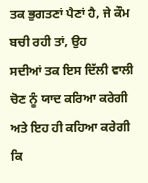ਤਕ ਭੁਗਤਣਾਂ ਪੈਣਾਂ ਹੈ, ਜੇ ਕੌਮ ਬਚੀ ਰਹੀ ਤਾਂ, ਉਹ
ਸਦੀਆਂ ਤਕ ਇਸ ਦਿੱਲੀ ਵਾਲੀ ਚੋਣ ਨੂੰ ਯਾਦ ਕਰਿਆ ਕਰੇਗੀ ਅਤੇ ਇਹ ਹੀ ਕਹਿਆ ਕਰੇਗੀ ਕਿ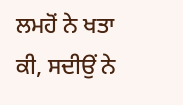ਲਮਹੋਂ ਨੇ ਖਤਾ ਕੀ, ਸਦੀਉਂ ਨੇ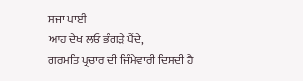ਸਜਾ ਪਾਈ
ਆਹ ਦੇਖ ਲਓ ਭੰਗੜੇ ਪੈਂਦੇ,
ਗਰਮਤਿ ਪ੍ਰਚਾਰ ਦੀ ਜਿੰਮੇਵਾਰੀ ਦਿਸਦੀ ਹੈ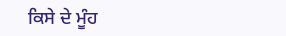ਕਿਸੇ ਦੇ ਮੂੰਹ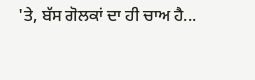'ਤੇ, ਬੱਸ ਗੋਲਕਾਂ ਦਾ ਹੀ ਚਾਅ ਹੈ...